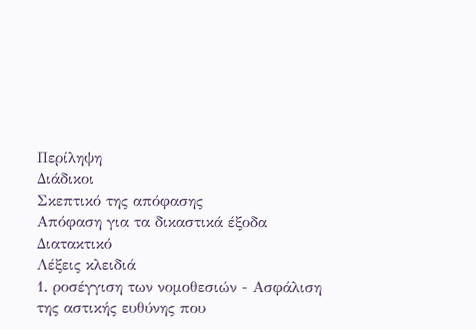Περίληψη
Διάδικοι
Σκεπτικό της απόφασης
Απόφαση για τα δικαστικά έξοδα
Διατακτικό
Λέξεις κλειδιά
1. ροσέγγιση των νομοθεσιών - Ασφάλιση της αστικής ευθύνης που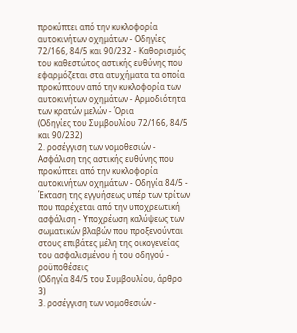προκύπτει από την κυκλοφορία αυτοκινήτων οχημάτων - Οδηγίες 72/166, 84/5 και 90/232 - Καθορισμός του καθεστώτος αστικής ευθύνης που εφαρμόζεται στα ατυχήματα τα οποία προκύπτουν από την κυκλοφορία των αυτοκινήτων οχημάτων - Αρμοδιότητα των κρατών μελών - Όρια
(Οδηγίες του Συμβουλίου 72/166, 84/5 και 90/232)
2. ροσέγγιση των νομοθεσιών - Ασφάλιση της αστικής ευθύνης που προκύπτει από την κυκλοφορία αυτοκινήτων οχημάτων - Οδηγία 84/5 - Έκταση της εγγυήσεως υπέρ των τρίτων που παρέχεται από την υποχρεωτική ασφάλιση - Υποχρέωση καλύψεως των σωματικών βλαβών που προξενούνται στους επιβάτες μέλη της οικογενείας του ασφαλισμένου ή του οδηγού - ροϋποθέσεις
(Οδηγία 84/5 του Συμβουλίου, άρθρο 3)
3. ροσέγγιση των νομοθεσιών -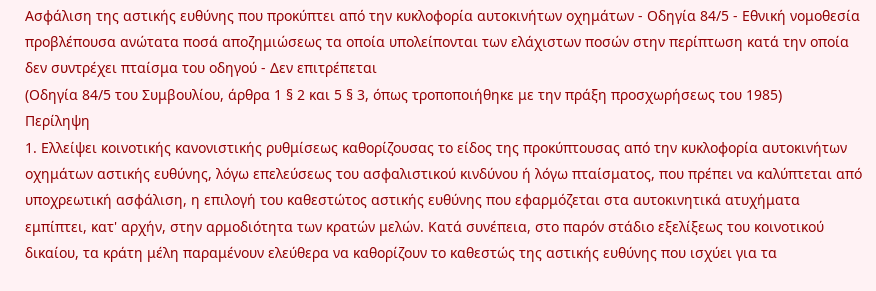Ασφάλιση της αστικής ευθύνης που προκύπτει από την κυκλοφορία αυτοκινήτων οχημάτων - Οδηγία 84/5 - Εθνική νομοθεσία προβλέπουσα ανώτατα ποσά αποζημιώσεως τα οποία υπολείπονται των ελάχιστων ποσών στην περίπτωση κατά την οποία δεν συντρέχει πταίσμα του οδηγού - Δεν επιτρέπεται
(Οδηγία 84/5 του Συμβουλίου, άρθρα 1 § 2 και 5 § 3, όπως τροποποιήθηκε με την πράξη προσχωρήσεως του 1985)
Περίληψη
1. Ελλείψει κοινοτικής κανονιστικής ρυθμίσεως καθορίζουσας το είδος της προκύπτουσας από την κυκλοφορία αυτοκινήτων οχημάτων αστικής ευθύνης, λόγω επελεύσεως του ασφαλιστικού κινδύνου ή λόγω πταίσματος, που πρέπει να καλύπτεται από υποχρεωτική ασφάλιση, η επιλογή του καθεστώτος αστικής ευθύνης που εφαρμόζεται στα αυτοκινητικά ατυχήματα εμπίπτει, κατ' αρχήν, στην αρμοδιότητα των κρατών μελών. Κατά συνέπεια, στο παρόν στάδιο εξελίξεως του κοινοτικού δικαίου, τα κράτη μέλη παραμένουν ελεύθερα να καθορίζουν το καθεστώς της αστικής ευθύνης που ισχύει για τα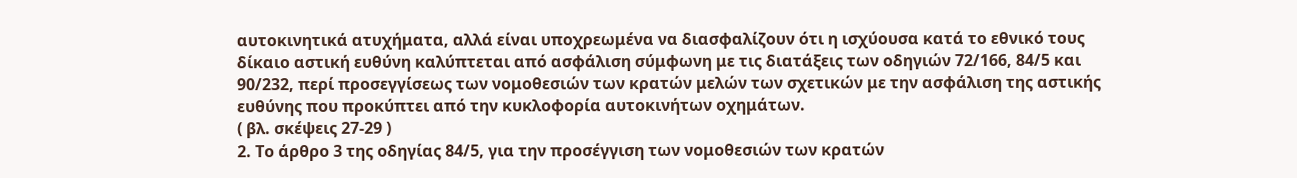αυτοκινητικά ατυχήματα, αλλά είναι υποχρεωμένα να διασφαλίζουν ότι η ισχύουσα κατά το εθνικό τους δίκαιο αστική ευθύνη καλύπτεται από ασφάλιση σύμφωνη με τις διατάξεις των οδηγιών 72/166, 84/5 και 90/232, περί προσεγγίσεως των νομοθεσιών των κρατών μελών των σχετικών με την ασφάλιση της αστικής ευθύνης που προκύπτει από την κυκλοφορία αυτοκινήτων οχημάτων.
( βλ. σκέψεις 27-29 )
2. Το άρθρο 3 της οδηγίας 84/5, για την προσέγγιση των νομοθεσιών των κρατών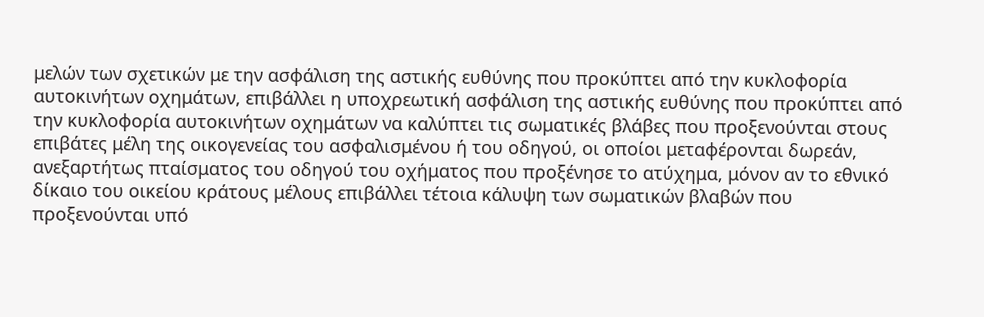μελών των σχετικών με την ασφάλιση της αστικής ευθύνης που προκύπτει από την κυκλοφορία αυτοκινήτων οχημάτων, επιβάλλει η υποχρεωτική ασφάλιση της αστικής ευθύνης που προκύπτει από την κυκλοφορία αυτοκινήτων οχημάτων να καλύπτει τις σωματικές βλάβες που προξενούνται στους επιβάτες μέλη της οικογενείας του ασφαλισμένου ή του οδηγού, οι οποίοι μεταφέρονται δωρεάν, ανεξαρτήτως πταίσματος του οδηγού του οχήματος που προξένησε το ατύχημα, μόνον αν το εθνικό δίκαιο του οικείου κράτους μέλους επιβάλλει τέτοια κάλυψη των σωματικών βλαβών που προξενούνται υπό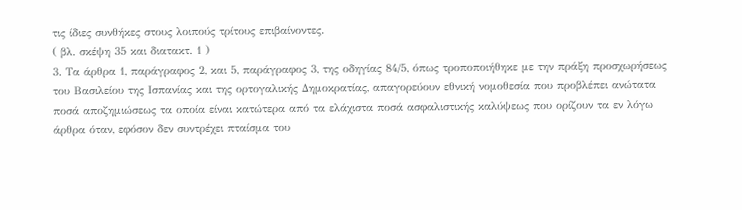τις ίδιες συνθήκες στους λοιπούς τρίτους επιβαίνοντες.
( βλ. σκέψη 35 και διατακτ. 1 )
3. Τα άρθρα 1, παράγραφος 2, και 5, παράγραφος 3, της οδηγίας 84/5, όπως τροποποιήθηκε με την πράξη προσχωρήσεως του Βασιλείου της Ισπανίας και της ορτογαλικής Δημοκρατίας, απαγορεύουν εθνική νομοθεσία που προβλέπει ανώτατα ποσά αποζημιώσεως τα οποία είναι κατώτερα από τα ελάχιστα ποσά ασφαλιστικής καλύψεως που ορίζουν τα εν λόγω άρθρα όταν, εφόσον δεν συντρέχει πταίσμα του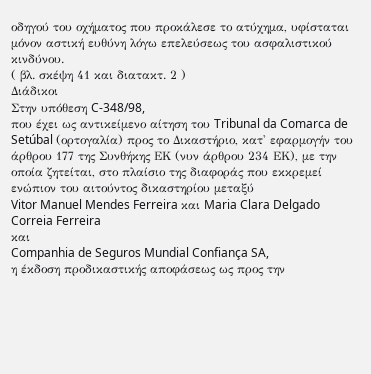οδηγού του οχήματος που προκάλεσε το ατύχημα, υφίσταται μόνον αστική ευθύνη λόγω επελεύσεως του ασφαλιστικού κινδύνου.
( βλ. σκέψη 41 και διατακτ. 2 )
Διάδικοι
Στην υπόθεση C-348/98,
που έχει ως αντικείμενο αίτηση του Tribunal da Comarca de Setúbal (ορτογαλία) προς το Δικαστήριο, κατ' εφαρμογήν του άρθρου 177 της Συνθήκης ΕΚ (νυν άρθρου 234 ΕΚ), με την οποία ζητείται, στο πλαίσιο της διαφοράς που εκκρεμεί ενώπιον του αιτούντος δικαστηρίου μεταξύ
Vitor Manuel Mendes Ferreira και Maria Clara Delgado Correia Ferreira
και
Companhia de Seguros Mundial Confiança SA,
η έκδοση προδικαστικής αποφάσεως ως προς την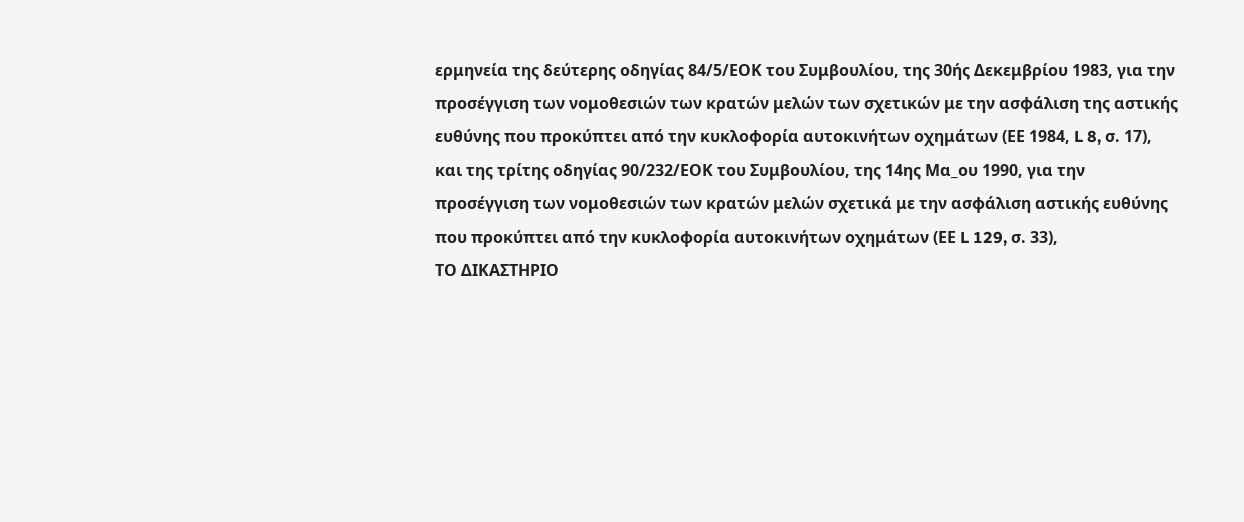ερμηνεία της δεύτερης οδηγίας 84/5/ΕΟΚ του Συμβουλίου, της 30ής Δεκεμβρίου 1983, για την προσέγγιση των νομοθεσιών των κρατών μελών των σχετικών με την ασφάλιση της αστικής ευθύνης που προκύπτει από την κυκλοφορία αυτοκινήτων οχημάτων (ΕΕ 1984, L 8, σ. 17), και της τρίτης οδηγίας 90/232/ΕΟΚ του Συμβουλίου, της 14ης Μα_ου 1990, για την προσέγγιση των νομοθεσιών των κρατών μελών σχετικά με την ασφάλιση αστικής ευθύνης που προκύπτει από την κυκλοφορία αυτοκινήτων οχημάτων (ΕΕ L 129, σ. 33),
ΤΟ ΔΙΚΑΣΤΗΡΙΟ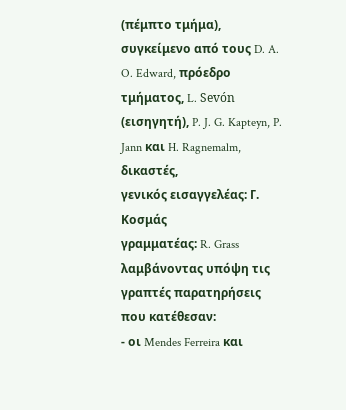(πέμπτο τμήμα),
συγκείμενο από τους D. A. O. Edward, πρόεδρο τμήματος, L. Sevón (εισηγητή), P. J. G. Kapteyn, P. Jann και H. Ragnemalm, δικαστές,
γενικός εισαγγελέας: Γ. Κοσμάς
γραμματέας: R. Grass
λαμβάνοντας υπόψη τις γραπτές παρατηρήσεις που κατέθεσαν:
- οι Mendes Ferreira και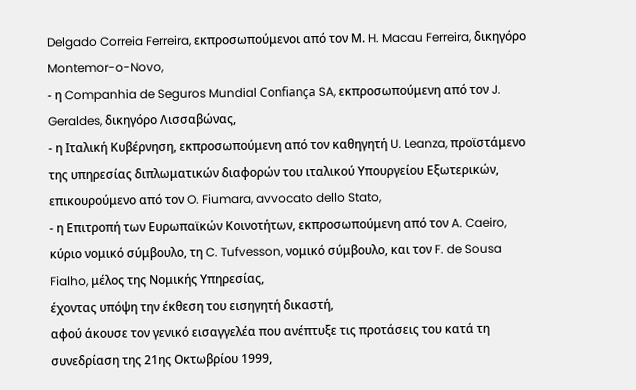Delgado Correia Ferreira, εκπροσωπούμενοι από τον Μ. H. Macau Ferreira, δικηγόρο Montemor-o-Novo,
- η Companhia de Seguros Mundial Confiança SA, εκπροσωπούμενη από τον J. Geraldes, δικηγόρο Λισσαβώνας,
- η Ιταλική Κυβέρνηση, εκπροσωπούμενη από τον καθηγητή U. Leanza, προϊστάμενο της υπηρεσίας διπλωματικών διαφορών του ιταλικού Υπουργείου Εξωτερικών, επικουρούμενο από τον O. Fiumara, avvocato dello Stato,
- η Επιτροπή των Ευρωπαϊκών Κοινοτήτων, εκπροσωπούμενη από τον A. Caeiro, κύριο νομικό σύμβουλο, τη C. Tufvesson, νομικό σύμβουλο, και τον F. de Sousa Fialho, μέλος της Νομικής Υπηρεσίας,
έχοντας υπόψη την έκθεση του εισηγητή δικαστή,
αφού άκουσε τον γενικό εισαγγελέα που ανέπτυξε τις προτάσεις του κατά τη συνεδρίαση της 21ης Οκτωβρίου 1999,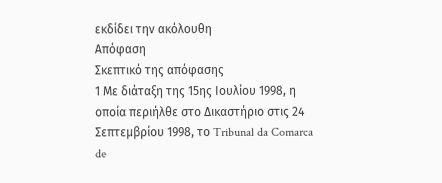εκδίδει την ακόλουθη
Απόφαση
Σκεπτικό της απόφασης
1 Με διάταξη της 15ης Ιουλίου 1998, η οποία περιήλθε στο Δικαστήριο στις 24 Σεπτεμβρίου 1998, το Tribunal da Comarca de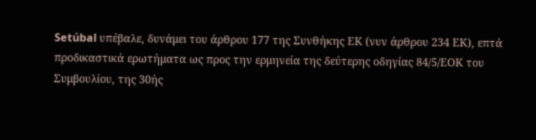Setúbal υπέβαλε, δυνάμει του άρθρου 177 της Συνθήκης ΕΚ (νυν άρθρου 234 ΕΚ), επτά προδικαστικά ερωτήματα ως προς την ερμηνεία της δεύτερης οδηγίας 84/5/ΕΟΚ του Συμβουλίου, της 30ής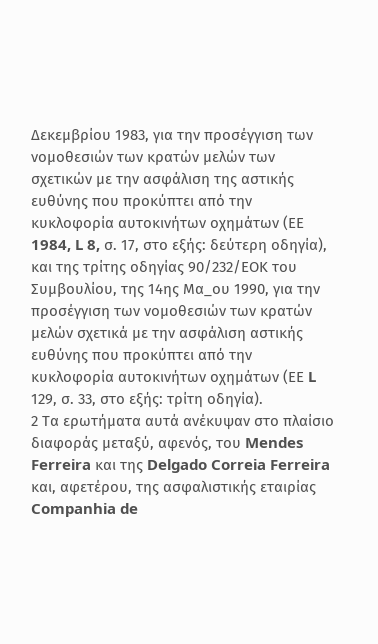Δεκεμβρίου 1983, για την προσέγγιση των νομοθεσιών των κρατών μελών των σχετικών με την ασφάλιση της αστικής ευθύνης που προκύπτει από την κυκλοφορία αυτοκινήτων οχημάτων (ΕΕ 1984, L 8, σ. 17, στο εξής: δεύτερη οδηγία), και της τρίτης οδηγίας 90/232/ΕΟΚ του Συμβουλίου, της 14ης Μα_ου 1990, για την προσέγγιση των νομοθεσιών των κρατών μελών σχετικά με την ασφάλιση αστικής ευθύνης που προκύπτει από την κυκλοφορία αυτοκινήτων οχημάτων (ΕΕ L 129, σ. 33, στο εξής: τρίτη οδηγία).
2 Τα ερωτήματα αυτά ανέκυψαν στο πλαίσιο διαφοράς μεταξύ, αφενός, του Mendes Ferreira και της Delgado Correia Ferreira και, αφετέρου, της ασφαλιστικής εταιρίας Companhia de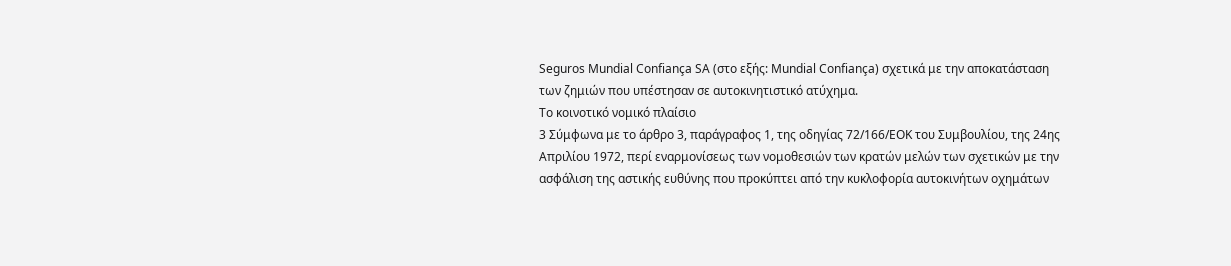Seguros Mundial Confiança SA (στο εξής: Mundial Confiança) σχετικά με την αποκατάσταση των ζημιών που υπέστησαν σε αυτοκινητιστικό ατύχημα.
Το κοινοτικό νομικό πλαίσιο
3 Σύμφωνα με το άρθρο 3, παράγραφος 1, της οδηγίας 72/166/ΕΟΚ του Συμβουλίου, της 24ης Απριλίου 1972, περί εναρμονίσεως των νομοθεσιών των κρατών μελών των σχετικών με την ασφάλιση της αστικής ευθύνης που προκύπτει από την κυκλοφορία αυτοκινήτων οχημάτων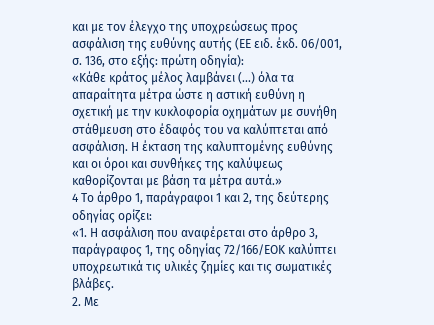και με τον έλεγχο της υποχρεώσεως προς ασφάλιση της ευθύνης αυτής (ΕΕ ειδ. έκδ. 06/001, σ. 136, στο εξής: πρώτη οδηγία):
«Κάθε κράτος μέλος λαμβάνει (...) όλα τα απαραίτητα μέτρα ώστε η αστική ευθύνη η σχετική με την κυκλοφορία οχημάτων με συνήθη στάθμευση στο έδαφός του να καλύπτεται από ασφάλιση. Η έκταση της καλυπτομένης ευθύνης και οι όροι και συνθήκες της καλύψεως καθορίζονται με βάση τα μέτρα αυτά.»
4 Το άρθρο 1, παράγραφοι 1 και 2, της δεύτερης οδηγίας ορίζει:
«1. Η ασφάλιση που αναφέρεται στο άρθρο 3, παράγραφος 1, της οδηγίας 72/166/ΕΟΚ καλύπτει υποχρεωτικά τις υλικές ζημίες και τις σωματικές βλάβες.
2. Με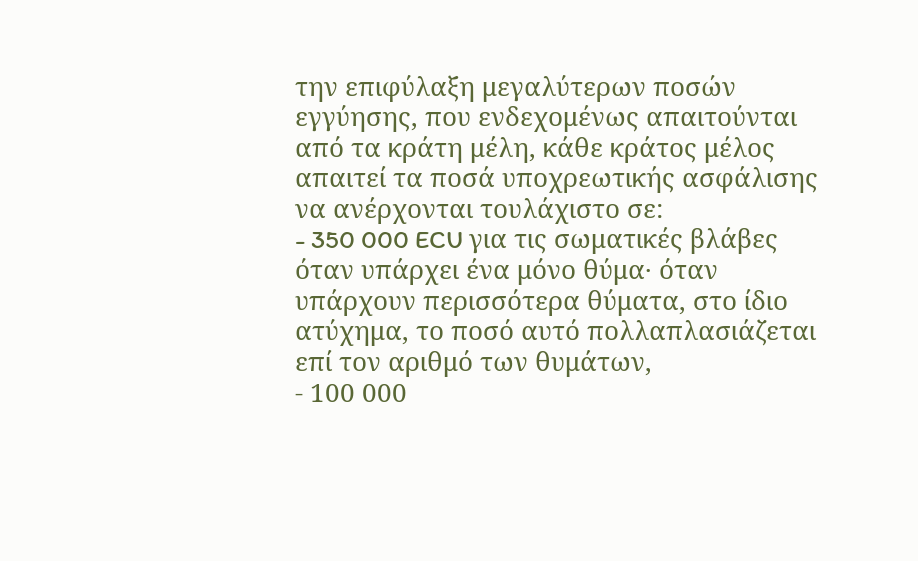την επιφύλαξη μεγαλύτερων ποσών εγγύησης, που ενδεχομένως απαιτούνται από τα κράτη μέλη, κάθε κράτος μέλος απαιτεί τα ποσά υποχρεωτικής ασφάλισης να ανέρχονται τουλάχιστο σε:
- 350 000 ECU για τις σωματικές βλάβες όταν υπάρχει ένα μόνο θύμα· όταν υπάρχουν περισσότερα θύματα, στο ίδιο ατύχημα, το ποσό αυτό πολλαπλασιάζεται επί τον αριθμό των θυμάτων,
- 100 000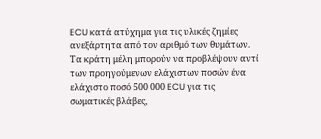ECU κατά ατύχημα για τις υλικές ζημίες ανεξάρτητα από τον αριθμό των θυμάτων.
Τα κράτη μέλη μπορούν να προβλέψουν αντί των προηγούμενων ελάχιστων ποσών ένα ελάχιστο ποσό 500 000 ECU για τις σωματικές βλάβες,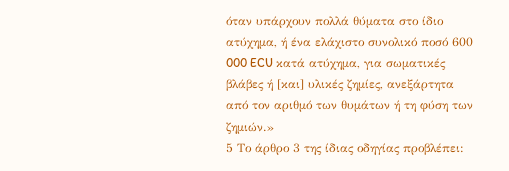όταν υπάρχουν πολλά θύματα στο ίδιο ατύχημα, ή ένα ελάχιστο συνολικό ποσό 600 000 ECU κατά ατύχημα, για σωματικές βλάβες ή [και] υλικές ζημίες, ανεξάρτητα από τον αριθμό των θυμάτων ή τη φύση των ζημιών.»
5 Το άρθρο 3 της ίδιας οδηγίας προβλέπει: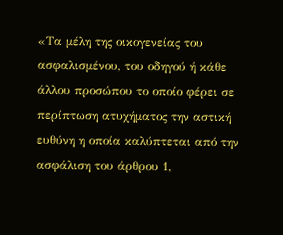«Τα μέλη της οικογενείας του ασφαλισμένου, του οδηγού ή κάθε άλλου προσώπου το οποίο φέρει σε περίπτωση ατυχήματος την αστική ευθύνη η οποία καλύπτεται από την ασφάλιση του άρθρου 1,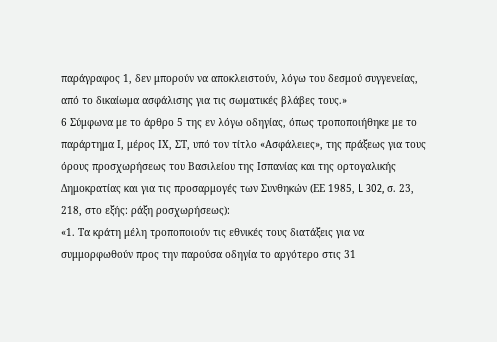παράγραφος 1, δεν μπορούν να αποκλειστούν, λόγω του δεσμού συγγενείας, από το δικαίωμα ασφάλισης για τις σωματικές βλάβες τους.»
6 Σύμφωνα με το άρθρο 5 της εν λόγω οδηγίας, όπως τροποποιήθηκε με το παράρτημα Ι, μέρος ΙΧ, ΣΤ, υπό τον τίτλο «Ασφάλειες», της πράξεως για τους όρους προσχωρήσεως του Βασιλείου της Ισπανίας και της ορτογαλικής Δημοκρατίας και για τις προσαρμογές των Συνθηκών (ΕΕ 1985, L 302, σ. 23, 218, στο εξής: ράξη ροσχωρήσεως):
«1. Τα κράτη μέλη τροποποιούν τις εθνικές τους διατάξεις για να συμμορφωθούν προς την παρούσα οδηγία το αργότερο στις 31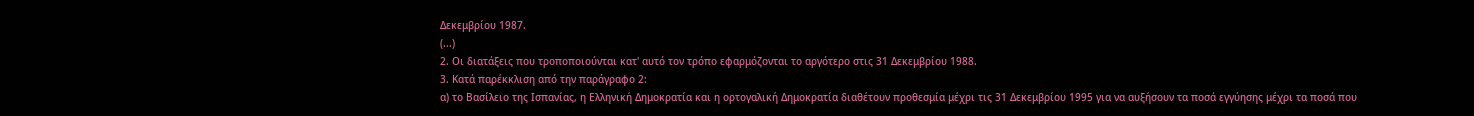Δεκεμβρίου 1987.
(...)
2. Οι διατάξεις που τροποποιούνται κατ' αυτό τον τρόπο εφαρμόζονται το αργότερο στις 31 Δεκεμβρίου 1988.
3. Κατά παρέκκλιση από την παράγραφο 2:
α) το Βασίλειο της Ισπανίας, η Ελληνική Δημοκρατία και η ορτογαλική Δημοκρατία διαθέτουν προθεσμία μέχρι τις 31 Δεκεμβρίου 1995 για να αυξήσουν τα ποσά εγγύησης μέχρι τα ποσά που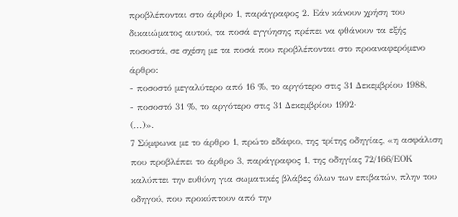προβλέπονται στο άρθρο 1, παράγραφος 2. Εάν κάνουν χρήση του δικαιώματος αυτού, τα ποσά εγγύησης πρέπει να φθάνουν τα εξής ποσοστά, σε σχέση με τα ποσά που προβλέπονται στο προαναφερόμενο άρθρο:
- ποσοστό μεγαλύτερο από 16 %, το αργότερο στις 31 Δεκεμβρίου 1988,
- ποσοστό 31 %, το αργότερο στις 31 Δεκεμβρίου 1992·
(...)».
7 Σύμφωνα με το άρθρο 1, πρώτο εδάφιο, της τρίτης οδηγίας, «η ασφάλιση που προβλέπει το άρθρο 3, παράγραφος 1, της οδηγίας 72/166/ΕΟΚ καλύπτει την ευθύνη για σωματικές βλάβες όλων των επιβατών, πλην του οδηγού, που προκύπτουν από την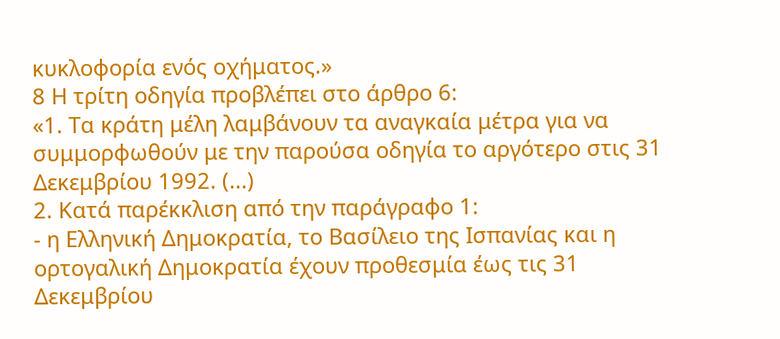κυκλοφορία ενός οχήματος.»
8 Η τρίτη οδηγία προβλέπει στο άρθρο 6:
«1. Τα κράτη μέλη λαμβάνουν τα αναγκαία μέτρα για να συμμορφωθούν με την παρούσα οδηγία το αργότερο στις 31 Δεκεμβρίου 1992. (...)
2. Κατά παρέκκλιση από την παράγραφο 1:
- η Ελληνική Δημοκρατία, το Βασίλειο της Ισπανίας και η ορτογαλική Δημοκρατία έχουν προθεσμία έως τις 31 Δεκεμβρίου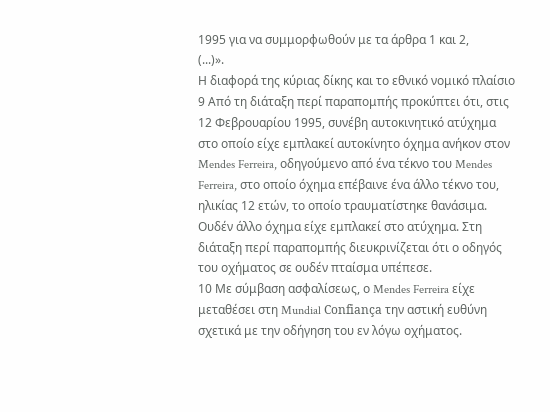1995 για να συμμορφωθούν με τα άρθρα 1 και 2,
(...)».
Η διαφορά της κύριας δίκης και το εθνικό νομικό πλαίσιο
9 Από τη διάταξη περί παραπομπής προκύπτει ότι, στις 12 Φεβρουαρίου 1995, συνέβη αυτοκινητικό ατύχημα στο οποίο είχε εμπλακεί αυτοκίνητο όχημα ανήκον στον Mendes Ferreira, οδηγούμενο από ένα τέκνο του Mendes Ferreira, στο οποίο όχημα επέβαινε ένα άλλο τέκνο του, ηλικίας 12 ετών, το οποίο τραυματίστηκε θανάσιμα. Ουδέν άλλο όχημα είχε εμπλακεί στο ατύχημα. Στη διάταξη περί παραπομπής διευκρινίζεται ότι ο οδηγός του οχήματος σε ουδέν πταίσμα υπέπεσε.
10 Με σύμβαση ασφαλίσεως, ο Mendes Ferreira είχε μεταθέσει στη Mundial Confiança την αστική ευθύνη σχετικά με την οδήγηση του εν λόγω οχήματος.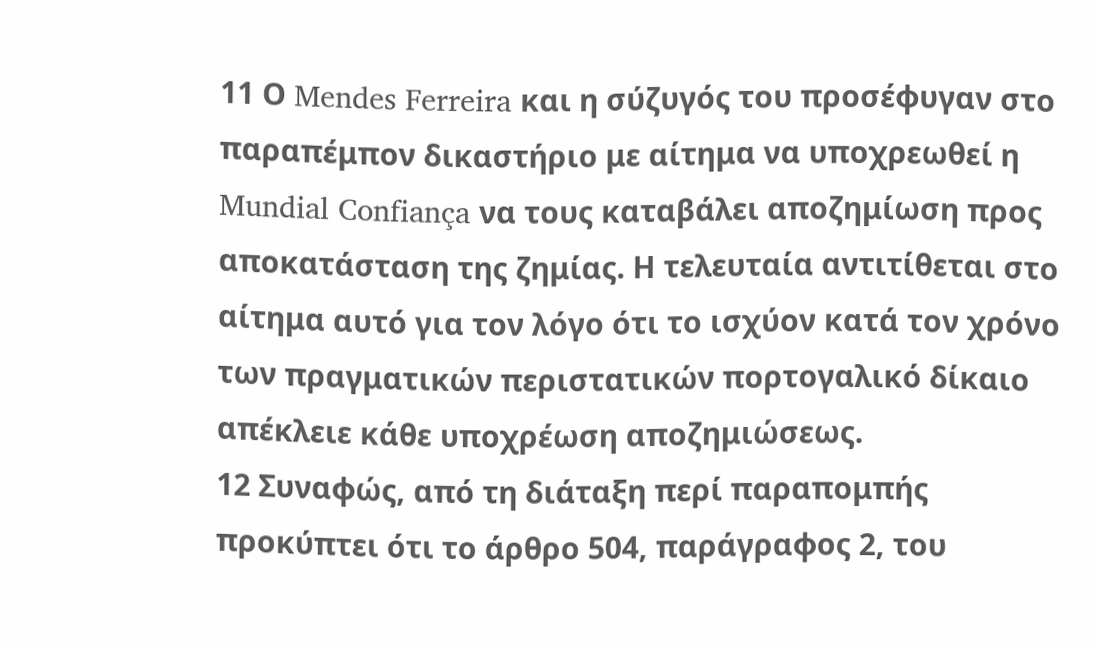11 Ο Mendes Ferreira και η σύζυγός του προσέφυγαν στο παραπέμπον δικαστήριο με αίτημα να υποχρεωθεί η Mundial Confiança να τους καταβάλει αποζημίωση προς αποκατάσταση της ζημίας. Η τελευταία αντιτίθεται στο αίτημα αυτό για τον λόγο ότι το ισχύον κατά τον χρόνο των πραγματικών περιστατικών πορτογαλικό δίκαιο απέκλειε κάθε υποχρέωση αποζημιώσεως.
12 Συναφώς, από τη διάταξη περί παραπομπής προκύπτει ότι το άρθρο 504, παράγραφος 2, του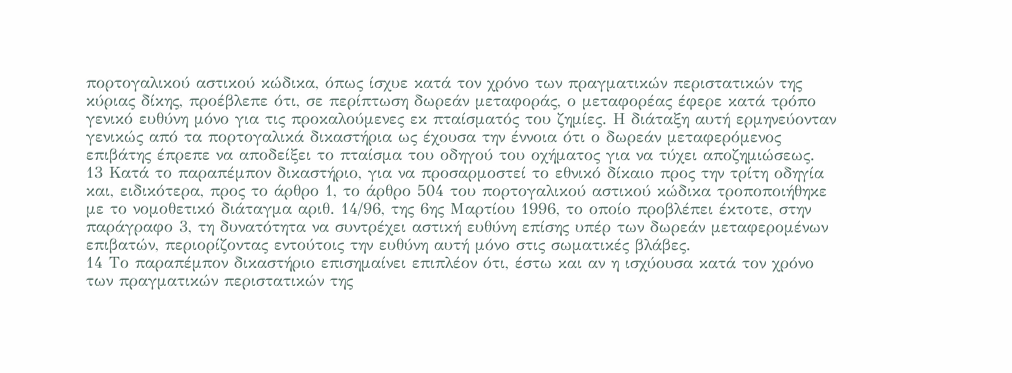πορτογαλικού αστικού κώδικα, όπως ίσχυε κατά τον χρόνο των πραγματικών περιστατικών της κύριας δίκης, προέβλεπε ότι, σε περίπτωση δωρεάν μεταφοράς, ο μεταφορέας έφερε κατά τρόπο γενικό ευθύνη μόνο για τις προκαλούμενες εκ πταίσματός του ζημίες. Η διάταξη αυτή ερμηνεύονταν γενικώς από τα πορτογαλικά δικαστήρια ως έχουσα την έννοια ότι ο δωρεάν μεταφερόμενος επιβάτης έπρεπε να αποδείξει το πταίσμα του οδηγού του οχήματος για να τύχει αποζημιώσεως.
13 Κατά το παραπέμπον δικαστήριο, για να προσαρμοστεί το εθνικό δίκαιο προς την τρίτη οδηγία και, ειδικότερα, προς το άρθρο 1, το άρθρο 504 του πορτογαλικού αστικού κώδικα τροποποιήθηκε με το νομοθετικό διάταγμα αριθ. 14/96, της 6ης Μαρτίου 1996, το οποίο προβλέπει έκτοτε, στην παράγραφο 3, τη δυνατότητα να συντρέχει αστική ευθύνη επίσης υπέρ των δωρεάν μεταφερομένων επιβατών, περιορίζοντας εντούτοις την ευθύνη αυτή μόνο στις σωματικές βλάβες.
14 Το παραπέμπον δικαστήριο επισημαίνει επιπλέον ότι, έστω και αν η ισχύουσα κατά τον χρόνο των πραγματικών περιστατικών της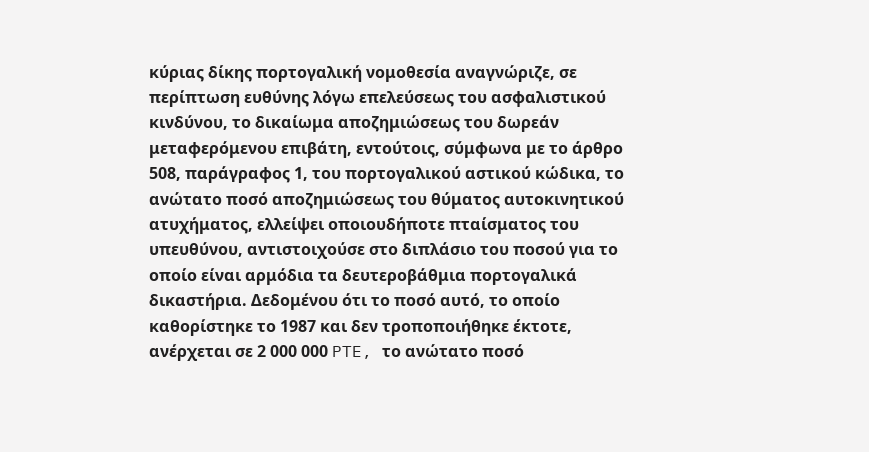κύριας δίκης πορτογαλική νομοθεσία αναγνώριζε, σε περίπτωση ευθύνης λόγω επελεύσεως του ασφαλιστικού κινδύνου, το δικαίωμα αποζημιώσεως του δωρεάν μεταφερόμενου επιβάτη, εντούτοις, σύμφωνα με το άρθρο 508, παράγραφος 1, του πορτογαλικού αστικού κώδικα, το ανώτατο ποσό αποζημιώσεως του θύματος αυτοκινητικού ατυχήματος, ελλείψει οποιουδήποτε πταίσματος του υπευθύνου, αντιστοιχούσε στο διπλάσιο του ποσού για το οποίο είναι αρμόδια τα δευτεροβάθμια πορτογαλικά δικαστήρια. Δεδομένου ότι το ποσό αυτό, το οποίο καθορίστηκε το 1987 και δεν τροποποιήθηκε έκτοτε, ανέρχεται σε 2 000 000 PTE, το ανώτατο ποσό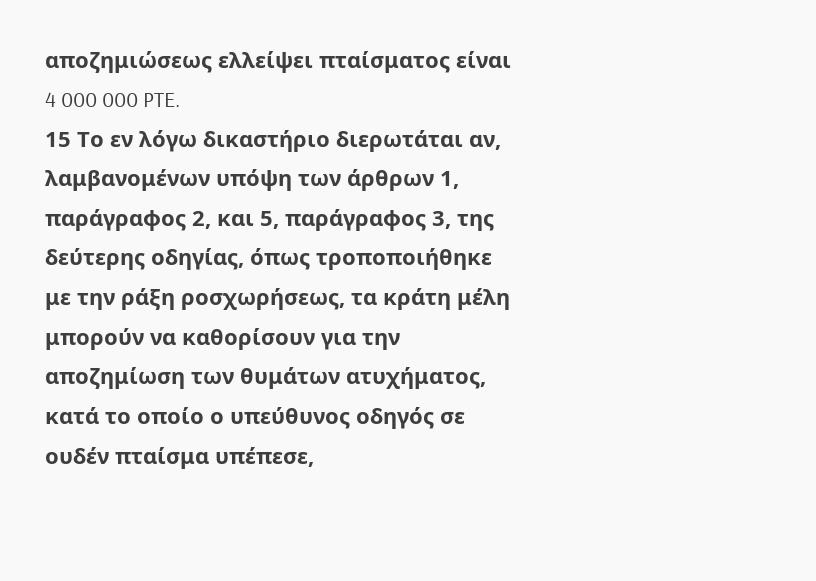αποζημιώσεως ελλείψει πταίσματος είναι 4 000 000 PTE.
15 Το εν λόγω δικαστήριο διερωτάται αν, λαμβανομένων υπόψη των άρθρων 1, παράγραφος 2, και 5, παράγραφος 3, της δεύτερης οδηγίας, όπως τροποποιήθηκε με την ράξη ροσχωρήσεως, τα κράτη μέλη μπορούν να καθορίσουν για την αποζημίωση των θυμάτων ατυχήματος, κατά το οποίο ο υπεύθυνος οδηγός σε ουδέν πταίσμα υπέπεσε,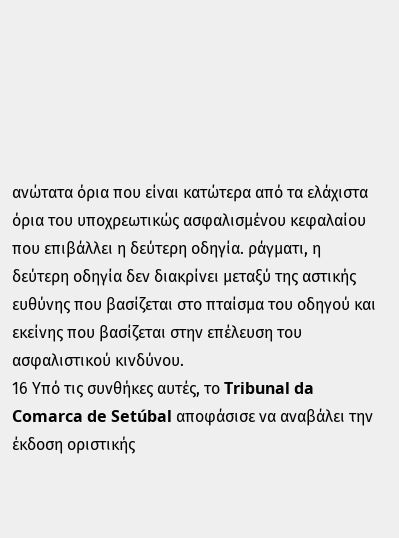ανώτατα όρια που είναι κατώτερα από τα ελάχιστα όρια του υποχρεωτικώς ασφαλισμένου κεφαλαίου που επιβάλλει η δεύτερη οδηγία. ράγματι, η δεύτερη οδηγία δεν διακρίνει μεταξύ της αστικής ευθύνης που βασίζεται στο πταίσμα του οδηγού και εκείνης που βασίζεται στην επέλευση του ασφαλιστικού κινδύνου.
16 Υπό τις συνθήκες αυτές, το Tribunal da Comarca de Setúbal αποφάσισε να αναβάλει την έκδοση οριστικής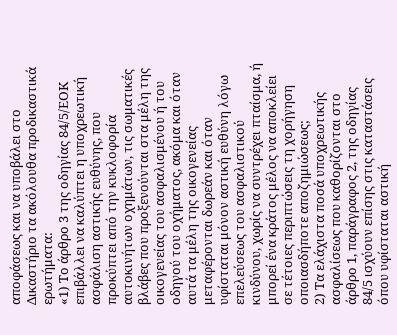αποφάσεως και να υποβάλει στο Δικαστήριο τα ακόλουθα προδικαστικά ερωτήματα:
«1) Το άρθρο 3 της οδηγίας 84/5/ΕΟΚ επιβάλλει να καλύπτει η υποχρεωτική ασφάλιση αστικής ευθύνης, που προκύπτει από την κυκλοφορία αυτοκινήτων οχημάτων, τις σωματικές βλάβες που προξενούνται στα μέλη της οικογενείας του ασφαλισμένου ή του οδηγού του οχήματος, ακόμα και όταν αυτά τα μέλη της οικογενείας μεταφέρονται δωρεάν και όταν υφίσταται μόνον αστική ευθύνη λόγω επελεύσεως του ασφαλιστικού κινδύνου, χωρίς να συντρέχει πταίσμα, ή μπορεί ένα κράτος μέλος να αποκλείει σε τέτοιες περιπτώσεις τη χορήγηση οποιασδήποτε αποζημιώσεως;
2) Τα ελάχιστα ποσά υποχρεωτικής ασφαλίσεως που καθορίζονται στο άρθρο 1, παράγραφος 2, της οδηγίας 84/5 ισχύουν επίσης στις καταστάσεις όπου υφίσταται αστική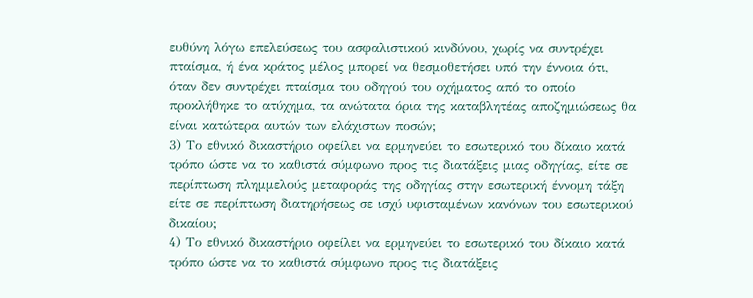ευθύνη λόγω επελεύσεως του ασφαλιστικού κινδύνου, χωρίς να συντρέχει πταίσμα, ή ένα κράτος μέλος μπορεί να θεσμοθετήσει υπό την έννοια ότι, όταν δεν συντρέχει πταίσμα του οδηγού του οχήματος από το οποίο προκλήθηκε το ατύχημα, τα ανώτατα όρια της καταβλητέας αποζημιώσεως θα είναι κατώτερα αυτών των ελάχιστων ποσών;
3) Το εθνικό δικαστήριο οφείλει να ερμηνεύει το εσωτερικό του δίκαιο κατά τρόπο ώστε να το καθιστά σύμφωνο προς τις διατάξεις μιας οδηγίας, είτε σε περίπτωση πλημμελούς μεταφοράς της οδηγίας στην εσωτερική έννομη τάξη είτε σε περίπτωση διατηρήσεως σε ισχύ υφισταμένων κανόνων του εσωτερικού δικαίου;
4) Το εθνικό δικαστήριο οφείλει να ερμηνεύει το εσωτερικό του δίκαιο κατά τρόπο ώστε να το καθιστά σύμφωνο προς τις διατάξεις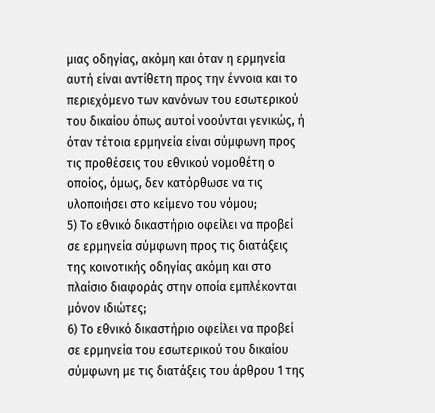μιας οδηγίας, ακόμη και όταν η ερμηνεία αυτή είναι αντίθετη προς την έννοια και το περιεχόμενο των κανόνων του εσωτερικού του δικαίου όπως αυτοί νοούνται γενικώς, ή όταν τέτοια ερμηνεία είναι σύμφωνη προς τις προθέσεις του εθνικού νομοθέτη ο οποίος, όμως, δεν κατόρθωσε να τις υλοποιήσει στο κείμενο του νόμου;
5) Το εθνικό δικαστήριο οφείλει να προβεί σε ερμηνεία σύμφωνη προς τις διατάξεις της κοινοτικής οδηγίας ακόμη και στο πλαίσιο διαφοράς στην οποία εμπλέκονται μόνον ιδιώτες;
6) Το εθνικό δικαστήριο οφείλει να προβεί σε ερμηνεία του εσωτερικού του δικαίου σύμφωνη με τις διατάξεις του άρθρου 1 της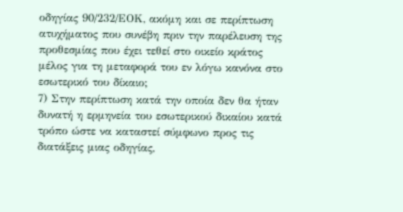οδηγίας 90/232/ΕΟΚ, ακόμη και σε περίπτωση ατυχήματος που συνέβη πριν την παρέλευση της προθεσμίας που έχει τεθεί στο οικείο κράτος μέλος για τη μεταφορά του εν λόγω κανόνα στο εσωτερικό του δίκαιο;
7) Στην περίπτωση κατά την οποία δεν θα ήταν δυνατή η ερμηνεία του εσωτερικού δικαίου κατά τρόπο ώστε να καταστεί σύμφωνο προς τις διατάξεις μιας οδηγίας,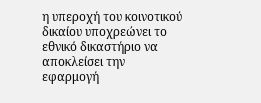η υπεροχή του κοινοτικού δικαίου υποχρεώνει το εθνικό δικαστήριο να αποκλείσει την εφαρμογή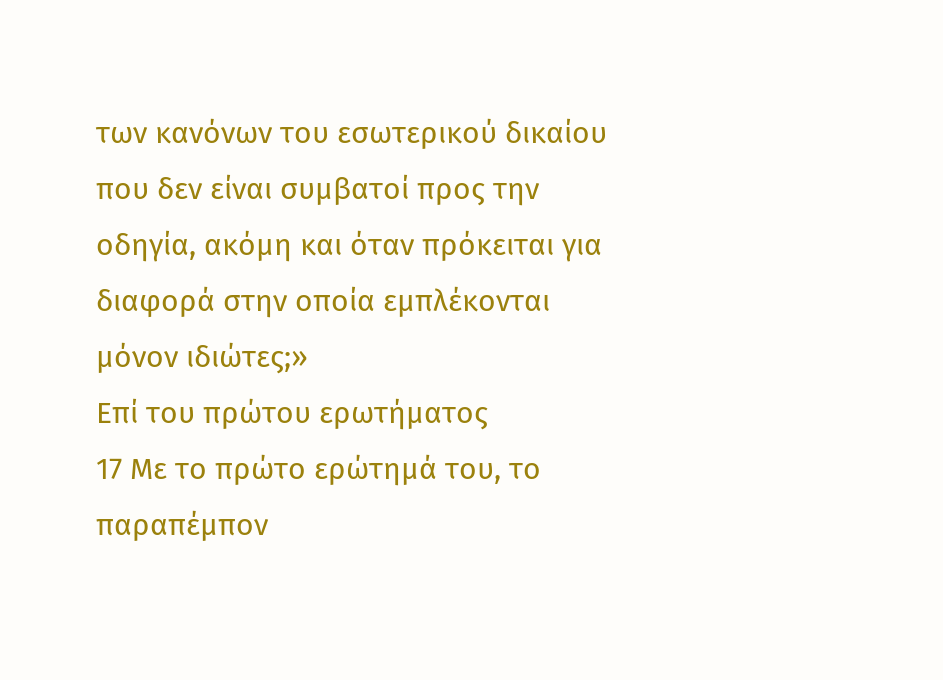των κανόνων του εσωτερικού δικαίου που δεν είναι συμβατοί προς την οδηγία, ακόμη και όταν πρόκειται για διαφορά στην οποία εμπλέκονται μόνον ιδιώτες;»
Επί του πρώτου ερωτήματος
17 Με το πρώτο ερώτημά του, το παραπέμπον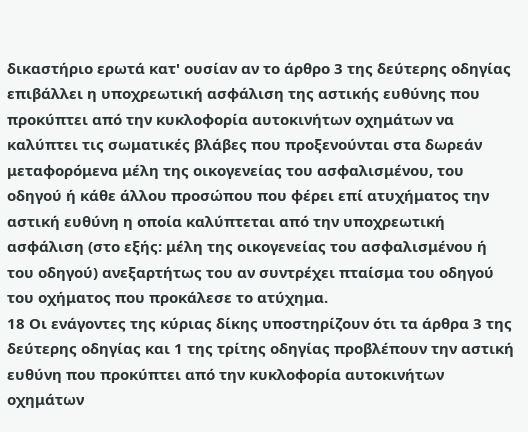δικαστήριο ερωτά κατ' ουσίαν αν το άρθρο 3 της δεύτερης οδηγίας επιβάλλει η υποχρεωτική ασφάλιση της αστικής ευθύνης που προκύπτει από την κυκλοφορία αυτοκινήτων οχημάτων να καλύπτει τις σωματικές βλάβες που προξενούνται στα δωρεάν μεταφορόμενα μέλη της οικογενείας του ασφαλισμένου, του οδηγού ή κάθε άλλου προσώπου που φέρει επί ατυχήματος την αστική ευθύνη η οποία καλύπτεται από την υποχρεωτική ασφάλιση (στο εξής: μέλη της οικογενείας του ασφαλισμένου ή του οδηγού) ανεξαρτήτως του αν συντρέχει πταίσμα του οδηγού του οχήματος που προκάλεσε το ατύχημα.
18 Οι ενάγοντες της κύριας δίκης υποστηρίζουν ότι τα άρθρα 3 της δεύτερης οδηγίας και 1 της τρίτης οδηγίας προβλέπουν την αστική ευθύνη που προκύπτει από την κυκλοφορία αυτοκινήτων οχημάτων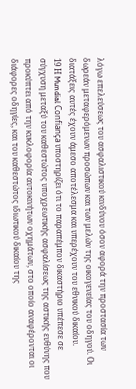λόγω επελεύσεως του ασφαλιστικού κινδύνου όσον αφορά την προστασία των δωρεάν μεταφερόμενων προσώπων και των μελών της οικογενείας του οδηγού. Οι διατάξεις αυτές έχουν άμεσο αποτέλεσμα και υπερέχουν του εθνικού δικαίου.
19 Η Mundial Confiança υποστηρίζει ότι το παραπέμπον δικαστήριο υπέπεσε σε σύγχυση μεταξύ του καθεστώτος υποχρεωτικής ασφαλίσεως της αστικής ευθύνης που προκύπτει από την κυκλοφορία αυτοκινήτων οχημάτων, στο οποίο αναφέρονται οι διάφορες οδηγίες, και του καθεστώτος ιδιωτικού δικαίου της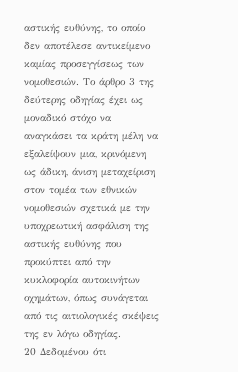αστικής ευθύνης, το οποίο δεν αποτέλεσε αντικείμενο καμίας προσεγγίσεως των νομοθεσιών. Το άρθρο 3 της δεύτερης οδηγίας έχει ως μοναδικό στόχο να αναγκάσει τα κράτη μέλη να εξαλείψουν μια, κρινόμενη ως άδικη, άνιση μεταχείριση στον τομέα των εθνικών νομοθεσιών σχετικά με την υποχρεωτική ασφάλιση της αστικής ευθύνης που προκύπτει από την κυκλοφορία αυτοκινήτων οχημάτων, όπως συνάγεται από τις αιτιολογικές σκέψεις της εν λόγω οδηγίας.
20 Δεδομένου ότι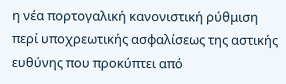η νέα πορτογαλική κανονιστική ρύθμιση περί υποχρεωτικής ασφαλίσεως της αστικής ευθύνης που προκύπτει από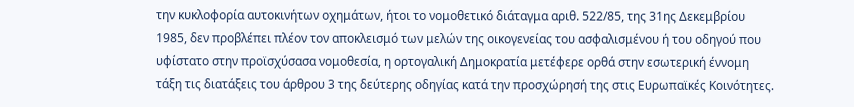την κυκλοφορία αυτοκινήτων οχημάτων, ήτοι το νομοθετικό διάταγμα αριθ. 522/85, της 31ης Δεκεμβρίου 1985, δεν προβλέπει πλέον τον αποκλεισμό των μελών της οικογενείας του ασφαλισμένου ή του οδηγού που υφίστατο στην προϊσχύσασα νομοθεσία, η ορτογαλική Δημοκρατία μετέφερε ορθά στην εσωτερική έννομη τάξη τις διατάξεις του άρθρου 3 της δεύτερης οδηγίας κατά την προσχώρησή της στις Ευρωπαϊκές Κοινότητες.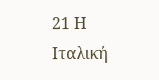21 Η Ιταλική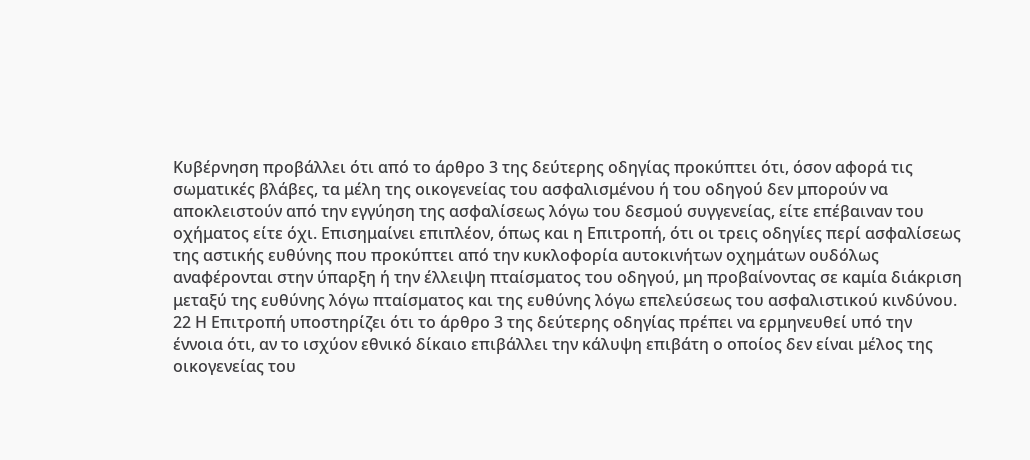Κυβέρνηση προβάλλει ότι από το άρθρο 3 της δεύτερης οδηγίας προκύπτει ότι, όσον αφορά τις σωματικές βλάβες, τα μέλη της οικογενείας του ασφαλισμένου ή του οδηγού δεν μπορούν να αποκλειστούν από την εγγύηση της ασφαλίσεως λόγω του δεσμού συγγενείας, είτε επέβαιναν του οχήματος είτε όχι. Επισημαίνει επιπλέον, όπως και η Επιτροπή, ότι οι τρεις οδηγίες περί ασφαλίσεως της αστικής ευθύνης που προκύπτει από την κυκλοφορία αυτοκινήτων οχημάτων ουδόλως αναφέρονται στην ύπαρξη ή την έλλειψη πταίσματος του οδηγού, μη προβαίνοντας σε καμία διάκριση μεταξύ της ευθύνης λόγω πταίσματος και της ευθύνης λόγω επελεύσεως του ασφαλιστικού κινδύνου.
22 Η Επιτροπή υποστηρίζει ότι το άρθρο 3 της δεύτερης οδηγίας πρέπει να ερμηνευθεί υπό την έννοια ότι, αν το ισχύον εθνικό δίκαιο επιβάλλει την κάλυψη επιβάτη ο οποίος δεν είναι μέλος της οικογενείας του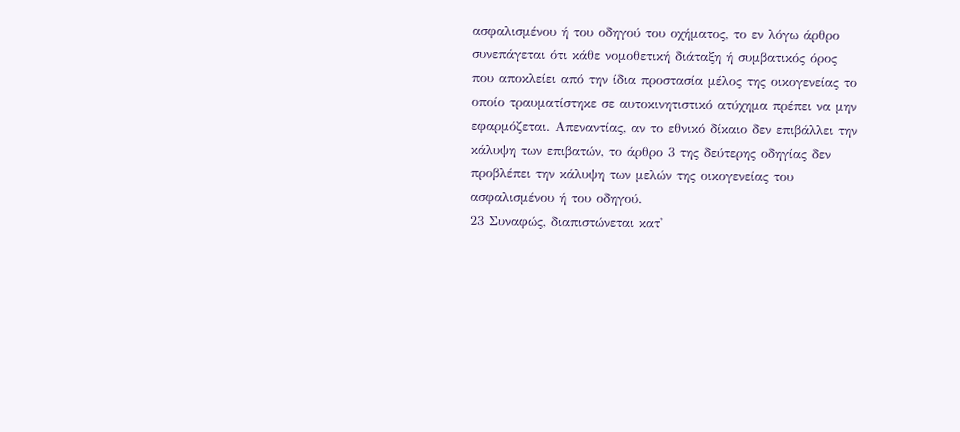ασφαλισμένου ή του οδηγού του οχήματος, το εν λόγω άρθρο συνεπάγεται ότι κάθε νομοθετική διάταξη ή συμβατικός όρος που αποκλείει από την ίδια προστασία μέλος της οικογενείας το οποίο τραυματίστηκε σε αυτοκινητιστικό ατύχημα πρέπει να μην εφαρμόζεται. Απεναντίας, αν το εθνικό δίκαιο δεν επιβάλλει την κάλυψη των επιβατών, το άρθρο 3 της δεύτερης οδηγίας δεν προβλέπει την κάλυψη των μελών της οικογενείας του ασφαλισμένου ή του οδηγού.
23 Συναφώς, διαπιστώνεται κατ'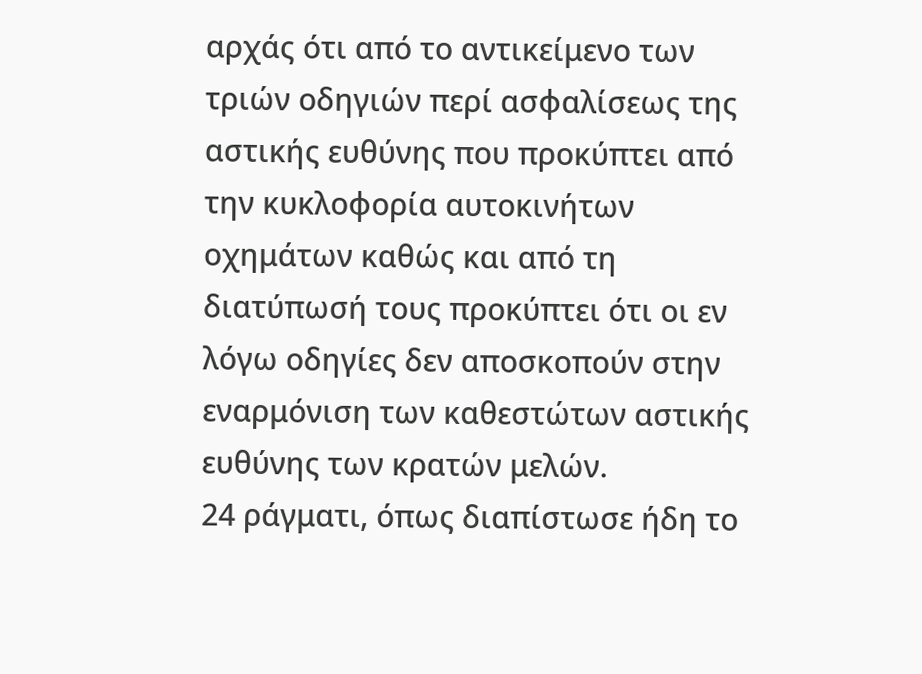αρχάς ότι από το αντικείμενο των τριών οδηγιών περί ασφαλίσεως της αστικής ευθύνης που προκύπτει από την κυκλοφορία αυτοκινήτων οχημάτων καθώς και από τη διατύπωσή τους προκύπτει ότι οι εν λόγω οδηγίες δεν αποσκοπούν στην εναρμόνιση των καθεστώτων αστικής ευθύνης των κρατών μελών.
24 ράγματι, όπως διαπίστωσε ήδη το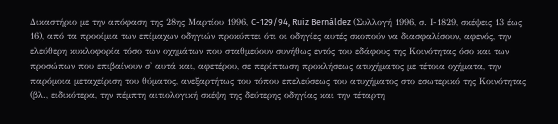Δικαστήριο με την απόφαση της 28ης Μαρτίου 1996, C-129/94, Ruiz Bernáldez (Συλλογή 1996, σ. Ι-1829, σκέψεις 13 έως 16), από τα προοίμια των επίμαχων οδηγιών προκύπτει ότι οι οδηγίες αυτές σκοπούν να διασφαλίσουν, αφενός, την ελεύθερη κυκλοφορία τόσο των οχημάτων που σταθμεύουν συνήθως εντός του εδάφους της Κοινότητας όσο και των προσώπων που επιβαίνουν σ' αυτά και, αφετέρου, σε περίπτωση προκλήσεως ατυχήματος με τέτοια οχήματα, την παρόμοια μεταχείριση του θύματος, ανεξαρτήτως του τόπου επελεύσεως του ατυχήματος στο εσωτερικό της Κοινότητας (βλ., ειδικότερα, την πέμπτη αιτιολογική σκέψη της δεύτερης οδηγίας και την τέταρτη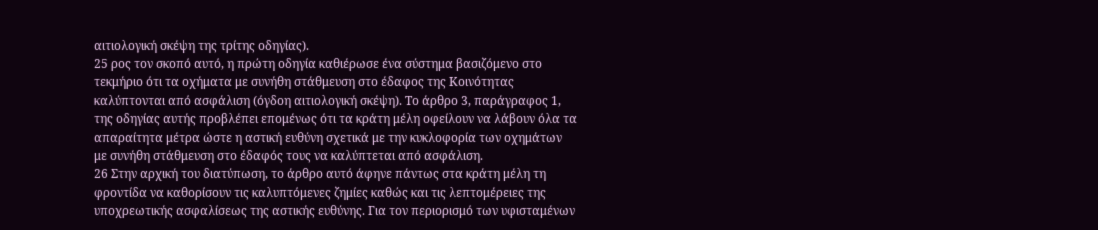αιτιολογική σκέψη της τρίτης οδηγίας).
25 ρος τον σκοπό αυτό, η πρώτη οδηγία καθιέρωσε ένα σύστημα βασιζόμενο στο τεκμήριο ότι τα οχήματα με συνήθη στάθμευση στο έδαφος της Κοινότητας καλύπτονται από ασφάλιση (όγδοη αιτιολογική σκέψη). Το άρθρο 3, παράγραφος 1, της οδηγίας αυτής προβλέπει επομένως ότι τα κράτη μέλη οφείλουν να λάβουν όλα τα απαραίτητα μέτρα ώστε η αστική ευθύνη σχετικά με την κυκλοφορία των οχημάτων με συνήθη στάθμευση στο έδαφός τους να καλύπτεται από ασφάλιση.
26 Στην αρχική του διατύπωση, το άρθρο αυτό άφηνε πάντως στα κράτη μέλη τη φροντίδα να καθορίσουν τις καλυπτόμενες ζημίες καθώς και τις λεπτομέρειες της υποχρεωτικής ασφαλίσεως της αστικής ευθύνης. Για τον περιορισμό των υφισταμένων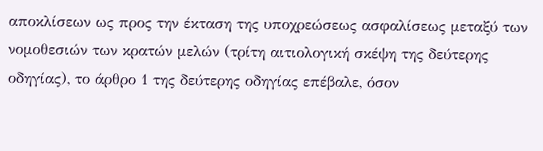αποκλίσεων ως προς την έκταση της υποχρεώσεως ασφαλίσεως μεταξύ των νομοθεσιών των κρατών μελών (τρίτη αιτιολογική σκέψη της δεύτερης οδηγίας), το άρθρο 1 της δεύτερης οδηγίας επέβαλε, όσον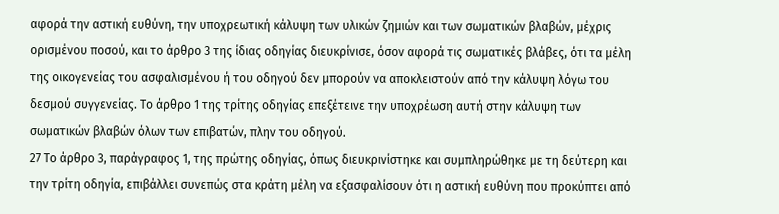αφορά την αστική ευθύνη, την υποχρεωτική κάλυψη των υλικών ζημιών και των σωματικών βλαβών, μέχρις ορισμένου ποσού, και το άρθρο 3 της ίδιας οδηγίας διευκρίνισε, όσον αφορά τις σωματικές βλάβες, ότι τα μέλη της οικογενείας του ασφαλισμένου ή του οδηγού δεν μπορούν να αποκλειστούν από την κάλυψη λόγω του δεσμού συγγενείας. Το άρθρο 1 της τρίτης οδηγίας επεξέτεινε την υποχρέωση αυτή στην κάλυψη των σωματικών βλαβών όλων των επιβατών, πλην του οδηγού.
27 Το άρθρο 3, παράγραφος 1, της πρώτης οδηγίας, όπως διευκρινίστηκε και συμπληρώθηκε με τη δεύτερη και την τρίτη οδηγία, επιβάλλει συνεπώς στα κράτη μέλη να εξασφαλίσουν ότι η αστική ευθύνη που προκύπτει από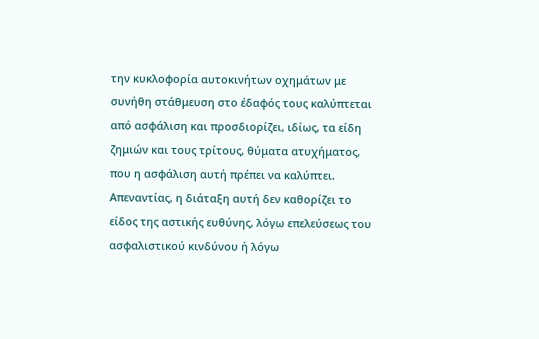την κυκλοφορία αυτοκινήτων οχημάτων με συνήθη στάθμευση στο έδαφός τους καλύπτεται από ασφάλιση και προσδιορίζει, ιδίως, τα είδη ζημιών και τους τρίτους, θύματα ατυχήματος, που η ασφάλιση αυτή πρέπει να καλύπτει. Απεναντίας, η διάταξη αυτή δεν καθορίζει το είδος της αστικής ευθύνης, λόγω επελεύσεως του ασφαλιστικού κινδύνου ή λόγω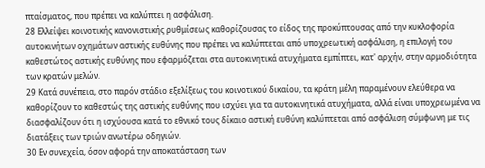πταίσματος, που πρέπει να καλύπτει η ασφάλιση.
28 Ελλείψει κοινοτικής κανονιστικής ρυθμίσεως καθορίζουσας το είδος της προκύπτουσας από την κυκλοφορία αυτοκινήτων οχημάτων αστικής ευθύνης που πρέπει να καλύπτεται από υποχρεωτική ασφάλιση, η επιλογή του καθεστώτος αστικής ευθύνης που εφαρμόζεται στα αυτοκινητικά ατυχήματα εμπίπτει, κατ' αρχήν, στην αρμοδιότητα των κρατών μελών.
29 Κατά συνέπεια, στο παρόν στάδιο εξελίξεως του κοινοτικού δικαίου, τα κράτη μέλη παραμένουν ελεύθερα να καθορίζουν το καθεστώς της αστικής ευθύνης που ισχύει για τα αυτοκινητικά ατυχήματα, αλλά είναι υποχρεωμένα να διασφαλίζουν ότι η ισχύουσα κατά το εθνικό τους δίκαιο αστική ευθύνη καλύπτεται από ασφάλιση σύμφωνη με τις διατάξεις των τριών ανωτέρω οδηγιών.
30 Εν συνεχεία, όσον αφορά την αποκατάσταση των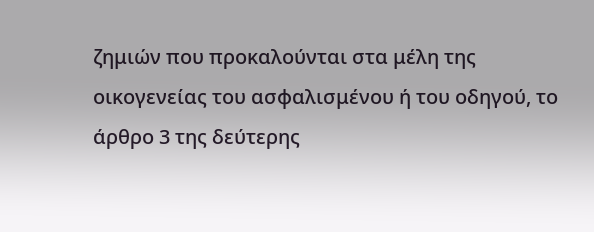ζημιών που προκαλούνται στα μέλη της οικογενείας του ασφαλισμένου ή του οδηγού, το άρθρο 3 της δεύτερης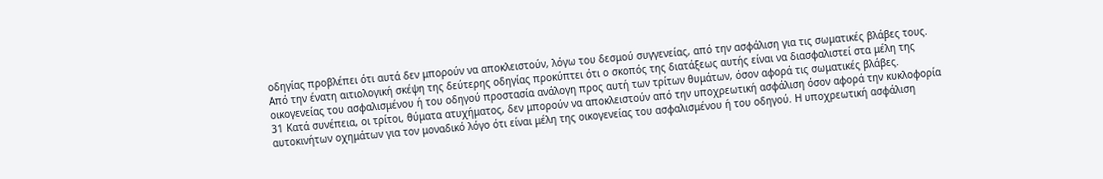οδηγίας προβλέπει ότι αυτά δεν μπορούν να αποκλειστούν, λόγω του δεσμού συγγενείας, από την ασφάλιση για τις σωματικές βλάβες τους. Από την ένατη αιτιολογική σκέψη της δεύτερης οδηγίας προκύπτει ότι ο σκοπός της διατάξεως αυτής είναι να διασφαλιστεί στα μέλη της οικογενείας του ασφαλισμένου ή του οδηγού προστασία ανάλογη προς αυτή των τρίτων θυμάτων, όσον αφορά τις σωματικές βλάβες.
31 Κατά συνέπεια, οι τρίτοι, θύματα ατυχήματος, δεν μπορούν να αποκλειστούν από την υποχρεωτική ασφάλιση όσον αφορά την κυκλοφορία αυτοκινήτων οχημάτων για τον μοναδικό λόγο ότι είναι μέλη της οικογενείας του ασφαλισμένου ή του οδηγού. Η υποχρεωτική ασφάλιση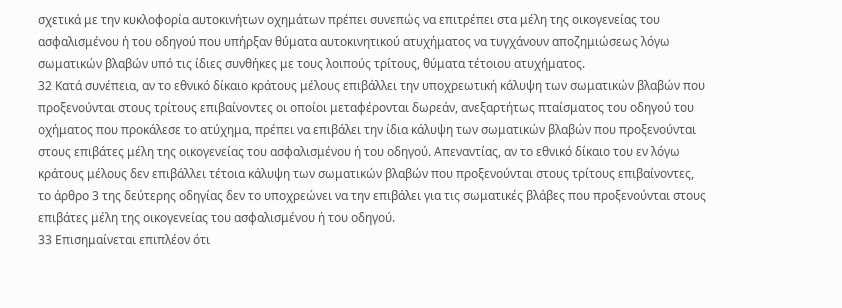σχετικά με την κυκλοφορία αυτοκινήτων οχημάτων πρέπει συνεπώς να επιτρέπει στα μέλη της οικογενείας του ασφαλισμένου ή του οδηγού που υπήρξαν θύματα αυτοκινητικού ατυχήματος να τυγχάνουν αποζημιώσεως λόγω σωματικών βλαβών υπό τις ίδιες συνθήκες με τους λοιπούς τρίτους, θύματα τέτοιου ατυχήματος.
32 Κατά συνέπεια, αν το εθνικό δίκαιο κράτους μέλους επιβάλλει την υποχρεωτική κάλυψη των σωματικών βλαβών που προξενούνται στους τρίτους επιβαίνοντες οι οποίοι μεταφέρονται δωρεάν, ανεξαρτήτως πταίσματος του οδηγού του οχήματος που προκάλεσε το ατύχημα, πρέπει να επιβάλει την ίδια κάλυψη των σωματικών βλαβών που προξενούνται στους επιβάτες μέλη της οικογενείας του ασφαλισμένου ή του οδηγού. Απεναντίας, αν το εθνικό δίκαιο του εν λόγω κράτους μέλους δεν επιβάλλει τέτοια κάλυψη των σωματικών βλαβών που προξενούνται στους τρίτους επιβαίνοντες, το άρθρο 3 της δεύτερης οδηγίας δεν το υποχρεώνει να την επιβάλει για τις σωματικές βλάβες που προξενούνται στους επιβάτες μέλη της οικογενείας του ασφαλισμένου ή του οδηγού.
33 Επισημαίνεται επιπλέον ότι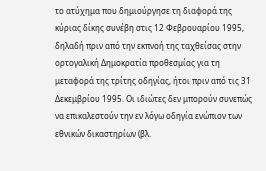το ατύχημα που δημιούργησε τη διαφορά της κύριας δίκης συνέβη στις 12 Φεβρουαρίου 1995, δηλαδή πριν από την εκπνοή της ταχθείσας στην ορτογαλική Δημοκρατία προθεσμίας για τη μεταφορά της τρίτης οδηγίας, ήτοι πριν από τις 31 Δεκεμβρίου 1995. Οι ιδιώτες δεν μπορούν συνεπώς να επικαλεστούν την εν λόγω οδηγία ενώπιον των εθνικών δικαστηρίων (βλ.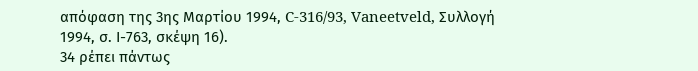απόφαση της 3ης Μαρτίου 1994, C-316/93, Vaneetveld, Συλλογή 1994, σ. Ι-763, σκέψη 16).
34 ρέπει πάντως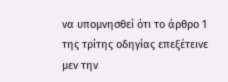να υπομνησθεί ότι το άρθρο 1 της τρίτης οδηγίας επεξέτεινε μεν την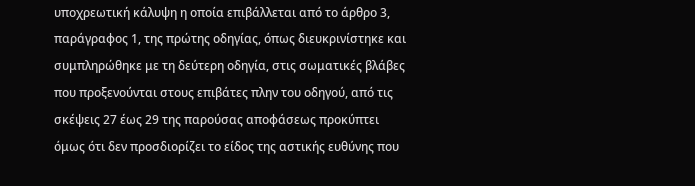υποχρεωτική κάλυψη η οποία επιβάλλεται από το άρθρο 3, παράγραφος 1, της πρώτης οδηγίας, όπως διευκρινίστηκε και συμπληρώθηκε με τη δεύτερη οδηγία, στις σωματικές βλάβες που προξενούνται στους επιβάτες πλην του οδηγού, από τις σκέψεις 27 έως 29 της παρούσας αποφάσεως προκύπτει όμως ότι δεν προσδιορίζει το είδος της αστικής ευθύνης που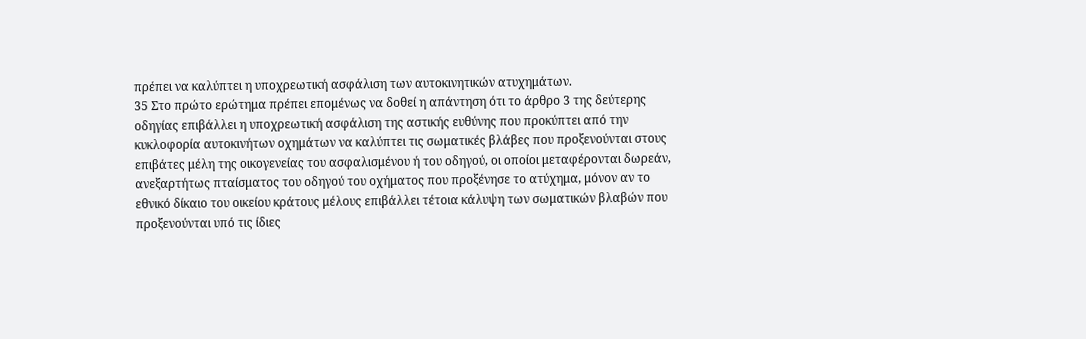πρέπει να καλύπτει η υποχρεωτική ασφάλιση των αυτοκινητικών ατυχημάτων.
35 Στο πρώτο ερώτημα πρέπει επομένως να δοθεί η απάντηση ότι το άρθρο 3 της δεύτερης οδηγίας επιβάλλει η υποχρεωτική ασφάλιση της αστικής ευθύνης που προκύπτει από την κυκλοφορία αυτοκινήτων οχημάτων να καλύπτει τις σωματικές βλάβες που προξενούνται στους επιβάτες μέλη της οικογενείας του ασφαλισμένου ή του οδηγού, οι οποίοι μεταφέρονται δωρεάν, ανεξαρτήτως πταίσματος του οδηγού του οχήματος που προξένησε το ατύχημα, μόνον αν το εθνικό δίκαιο του οικείου κράτους μέλους επιβάλλει τέτοια κάλυψη των σωματικών βλαβών που προξενούνται υπό τις ίδιες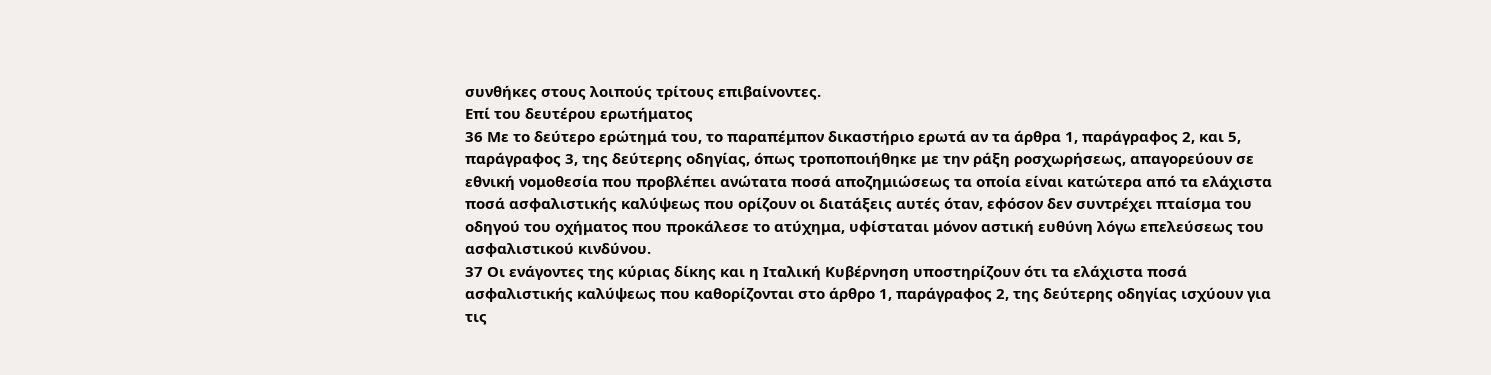συνθήκες στους λοιπούς τρίτους επιβαίνοντες.
Επί του δευτέρου ερωτήματος
36 Με το δεύτερο ερώτημά του, το παραπέμπον δικαστήριο ερωτά αν τα άρθρα 1, παράγραφος 2, και 5, παράγραφος 3, της δεύτερης οδηγίας, όπως τροποποιήθηκε με την ράξη ροσχωρήσεως, απαγορεύουν σε εθνική νομοθεσία που προβλέπει ανώτατα ποσά αποζημιώσεως τα οποία είναι κατώτερα από τα ελάχιστα ποσά ασφαλιστικής καλύψεως που ορίζουν οι διατάξεις αυτές όταν, εφόσον δεν συντρέχει πταίσμα του οδηγού του οχήματος που προκάλεσε το ατύχημα, υφίσταται μόνον αστική ευθύνη λόγω επελεύσεως του ασφαλιστικού κινδύνου.
37 Οι ενάγοντες της κύριας δίκης και η Ιταλική Κυβέρνηση υποστηρίζουν ότι τα ελάχιστα ποσά ασφαλιστικής καλύψεως που καθορίζονται στο άρθρο 1, παράγραφος 2, της δεύτερης οδηγίας ισχύουν για τις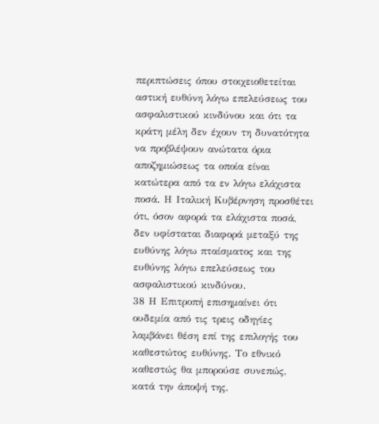περιπτώσεις όπου στοιχειοθετείται αστική ευθύνη λόγω επελεύσεως του ασφαλιστικού κινδύνου και ότι τα κράτη μέλη δεν έχουν τη δυνατότητα να προβλέψουν ανώτατα όρια αποζημιώσεως τα οποία είναι κατώτερα από τα εν λόγω ελάχιστα ποσά. Η Ιταλική Κυβέρνηση προσθέτει ότι, όσον αφορά τα ελάχιστα ποσά, δεν υφίσταται διαφορά μεταξύ της ευθύνης λόγω πταίσματος και της ευθύνης λόγω επελεύσεως του ασφαλιστικού κινδύνου.
38 Η Επιτροπή επισημαίνει ότι ουδεμία από τις τρεις οδηγίες λαμβάνει θέση επί της επιλογής του καθεστώτος ευθύνης. Το εθνικό καθεστώς θα μπορούσε συνεπώς, κατά την άποψή της,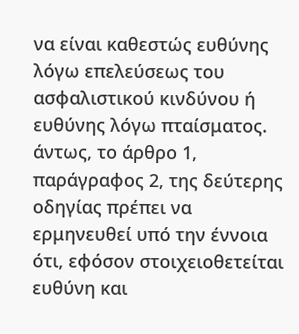να είναι καθεστώς ευθύνης λόγω επελεύσεως του ασφαλιστικού κινδύνου ή ευθύνης λόγω πταίσματος. άντως, το άρθρο 1, παράγραφος 2, της δεύτερης οδηγίας πρέπει να ερμηνευθεί υπό την έννοια ότι, εφόσον στοιχειοθετείται ευθύνη και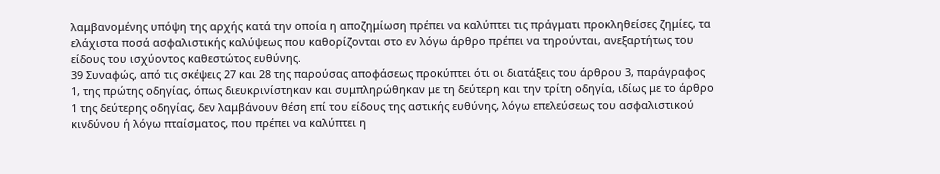λαμβανομένης υπόψη της αρχής κατά την οποία η αποζημίωση πρέπει να καλύπτει τις πράγματι προκληθείσες ζημίες, τα ελάχιστα ποσά ασφαλιστικής καλύψεως που καθορίζονται στο εν λόγω άρθρο πρέπει να τηρούνται, ανεξαρτήτως του είδους του ισχύοντος καθεστώτος ευθύνης.
39 Συναφώς, από τις σκέψεις 27 και 28 της παρούσας αποφάσεως προκύπτει ότι οι διατάξεις του άρθρου 3, παράγραφος 1, της πρώτης οδηγίας, όπως διευκρινίστηκαν και συμπληρώθηκαν με τη δεύτερη και την τρίτη οδηγία, ιδίως με το άρθρο 1 της δεύτερης οδηγίας, δεν λαμβάνουν θέση επί του είδους της αστικής ευθύνης, λόγω επελεύσεως του ασφαλιστικού κινδύνου ή λόγω πταίσματος, που πρέπει να καλύπτει η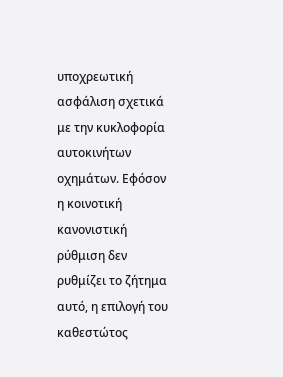υποχρεωτική ασφάλιση σχετικά με την κυκλοφορία αυτοκινήτων οχημάτων. Εφόσον η κοινοτική κανονιστική ρύθμιση δεν ρυθμίζει το ζήτημα αυτό, η επιλογή του καθεστώτος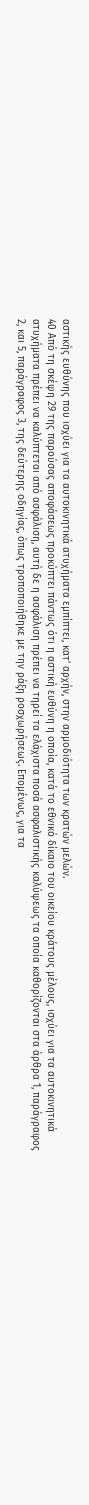αστικής ευθύνης που ισχύει για τα αυτοκινητικά ατυχήματα εμπίπτει, κατ' αρχήν, στην αρμοδιότητα των κρατών μελών.
40 Από τη σκέψη 29 της παρούσας αποφάσεως προκύπτει πάντως ότι η αστική ευθύνη η οποία, κατά το εθνικό δίκαιο του οικείου κράτους μέλους, ισχύει για τα αυτοκινητικά ατυχήματα πρέπει να καλύπτεται από ασφάλιση, αυτή δε η ασφάλιση πρέπει να τηρεί τα ελάχιστα ποσά ασφαλιστικής καλύψεως τα οποία καθορίζονται στα άρθρα 1, παράγραφος 2, και 5, παράγραφος 3, της δεύτερης οδηγίας, όπως τροποποιήθηκε με την ράξη ροσχωρήσεως. Επομένως, για τα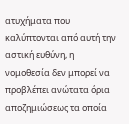ατυχήματα που καλύπτονται από αυτή την αστική ευθύνη, η νομοθεσία δεν μπορεί να προβλέπει ανώτατα όρια αποζημιώσεως τα οποία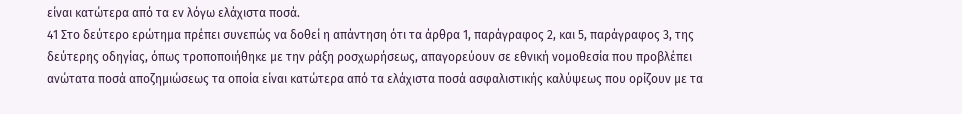είναι κατώτερα από τα εν λόγω ελάχιστα ποσά.
41 Στο δεύτερο ερώτημα πρέπει συνεπώς να δοθεί η απάντηση ότι τα άρθρα 1, παράγραφος 2, και 5, παράγραφος 3, της δεύτερης οδηγίας, όπως τροποποιήθηκε με την ράξη ροσχωρήσεως, απαγορεύουν σε εθνική νομοθεσία που προβλέπει ανώτατα ποσά αποζημιώσεως τα οποία είναι κατώτερα από τα ελάχιστα ποσά ασφαλιστικής καλύψεως που ορίζουν με τα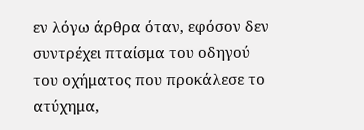εν λόγω άρθρα όταν, εφόσον δεν συντρέχει πταίσμα του οδηγού του οχήματος που προκάλεσε το ατύχημα,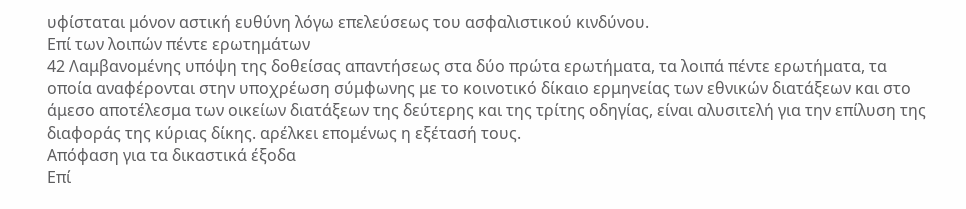υφίσταται μόνον αστική ευθύνη λόγω επελεύσεως του ασφαλιστικού κινδύνου.
Επί των λοιπών πέντε ερωτημάτων
42 Λαμβανομένης υπόψη της δοθείσας απαντήσεως στα δύο πρώτα ερωτήματα, τα λοιπά πέντε ερωτήματα, τα οποία αναφέρονται στην υποχρέωση σύμφωνης με το κοινοτικό δίκαιο ερμηνείας των εθνικών διατάξεων και στο άμεσο αποτέλεσμα των οικείων διατάξεων της δεύτερης και της τρίτης οδηγίας, είναι αλυσιτελή για την επίλυση της διαφοράς της κύριας δίκης. αρέλκει επομένως η εξέτασή τους.
Απόφαση για τα δικαστικά έξοδα
Επί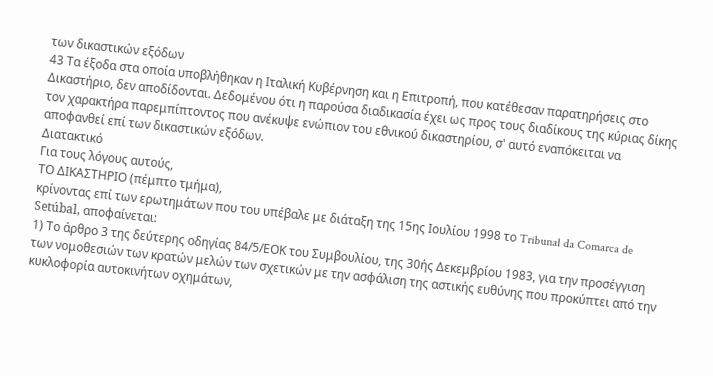των δικαστικών εξόδων
43 Τα έξοδα στα οποία υποβλήθηκαν η Ιταλική Κυβέρνηση και η Επιτροπή, που κατέθεσαν παρατηρήσεις στο Δικαστήριο, δεν αποδίδονται. Δεδομένου ότι η παρούσα διαδικασία έχει ως προς τους διαδίκους της κύριας δίκης τον χαρακτήρα παρεμπίπτοντος που ανέκυψε ενώπιον του εθνικού δικαστηρίου, σ' αυτό εναπόκειται να αποφανθεί επί των δικαστικών εξόδων.
Διατακτικό
Για τους λόγους αυτούς,
ΤΟ ΔΙΚΑΣΤΗΡΙΟ (πέμπτο τμήμα),
κρίνοντας επί των ερωτημάτων που του υπέβαλε με διάταξη της 15ης Ιουλίου 1998 το Tribunal da Comarca de Setúbal, αποφαίνεται:
1) Το άρθρο 3 της δεύτερης οδηγίας 84/5/ΕΟΚ του Συμβουλίου, της 30ής Δεκεμβρίου 1983, για την προσέγγιση των νομοθεσιών των κρατών μελών των σχετικών με την ασφάλιση της αστικής ευθύνης που προκύπτει από την κυκλοφορία αυτοκινήτων οχημάτων,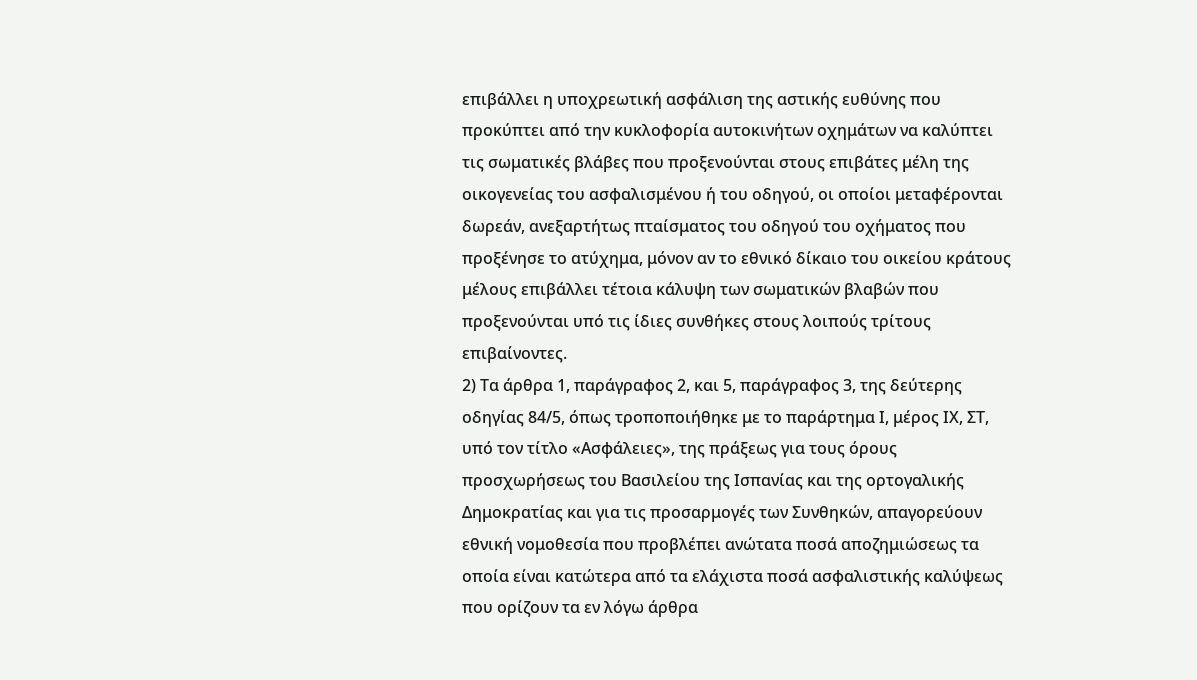επιβάλλει η υποχρεωτική ασφάλιση της αστικής ευθύνης που προκύπτει από την κυκλοφορία αυτοκινήτων οχημάτων να καλύπτει τις σωματικές βλάβες που προξενούνται στους επιβάτες μέλη της οικογενείας του ασφαλισμένου ή του οδηγού, οι οποίοι μεταφέρονται δωρεάν, ανεξαρτήτως πταίσματος του οδηγού του οχήματος που προξένησε το ατύχημα, μόνον αν το εθνικό δίκαιο του οικείου κράτους μέλους επιβάλλει τέτοια κάλυψη των σωματικών βλαβών που προξενούνται υπό τις ίδιες συνθήκες στους λοιπούς τρίτους επιβαίνοντες.
2) Τα άρθρα 1, παράγραφος 2, και 5, παράγραφος 3, της δεύτερης οδηγίας 84/5, όπως τροποποιήθηκε με το παράρτημα Ι, μέρος ΙΧ, ΣΤ, υπό τον τίτλο «Ασφάλειες», της πράξεως για τους όρους προσχωρήσεως του Βασιλείου της Ισπανίας και της ορτογαλικής Δημοκρατίας και για τις προσαρμογές των Συνθηκών, απαγορεύουν εθνική νομοθεσία που προβλέπει ανώτατα ποσά αποζημιώσεως τα οποία είναι κατώτερα από τα ελάχιστα ποσά ασφαλιστικής καλύψεως που ορίζουν τα εν λόγω άρθρα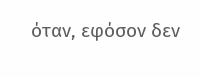όταν, εφόσον δεν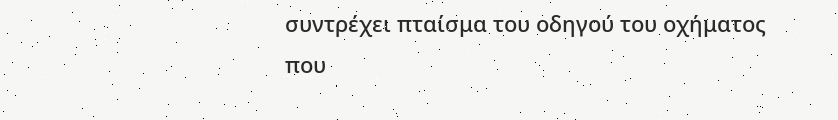συντρέχει πταίσμα του οδηγού του οχήματος που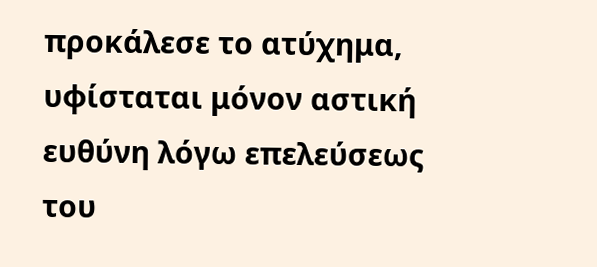προκάλεσε το ατύχημα, υφίσταται μόνον αστική ευθύνη λόγω επελεύσεως του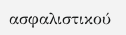ασφαλιστικού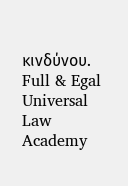κινδύνου.
Full & Egal Universal Law Academy